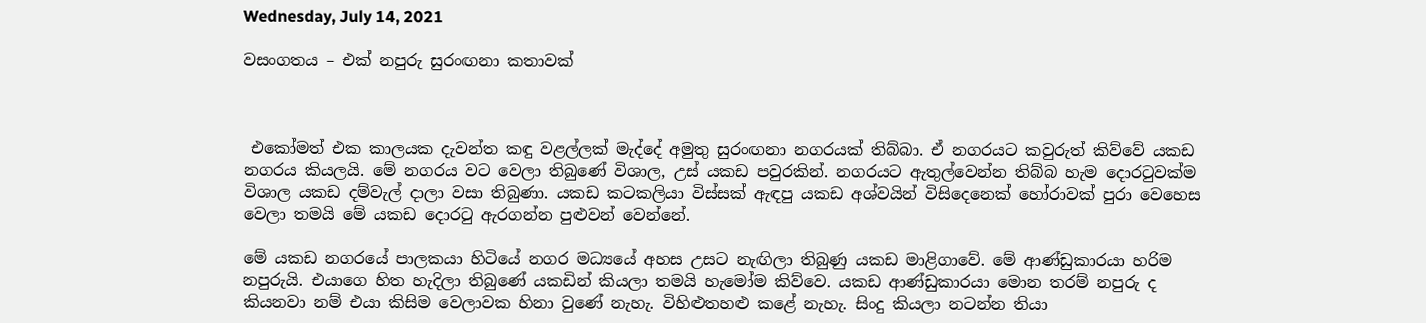Wednesday, July 14, 2021

වසංගතය – එක් නපුරු සුරංඟනා කතාවක්



 එකෝමත් එක කාලයක දැවන්ත කඳු වළල්ලක් මැද්දේ අමුතු සුරංඟනා නගරයක් තිබ්බා. ඒ නගරයට කවුරුත් කිව්වේ යකඩ නගරය කියලයි. මේ නගරය වට වෙලා තිබුණේ විශාල, උස් යකඩ පවුරකින්. නගරයට ඇතුල්වෙන්න තිබ්බ හැම දොරටුවක්ම විශාල යකඩ දම්වැල් දාලා වසා තිබුණා. යකඩ කටකලියා විස්සක් ඇඳපු යකඩ අශ්වයින් විසිදෙනෙක් හෝරාවක් පුරා වෙහෙස වෙලා තමයි මේ යකඩ දොරටු ඇරගන්න පුළුවන් වෙන්නේ.

මේ යකඩ නගරයේ පාලකයා හිටියේ නගර මධ්‍යයේ අහස උසට නැඟිලා තිබුණු යකඩ මාළිගාවේ. මේ ආණ්ඩුකාරයා හරිම නපුරුයි. එයාගෙ හිත හැදිලා තිබුණේ යකඩින් කියලා තමයි හැමෝම කිව්වෙ. යකඩ ආණ්ඩුකාරයා මොන තරම් නපුරු ද කියනවා නම් එයා කිසිම වෙලාවක හිනා වුණේ නැහැ. විහිළුතහළු කළේ නැහැ. සිංදු කියලා නටන්න තියා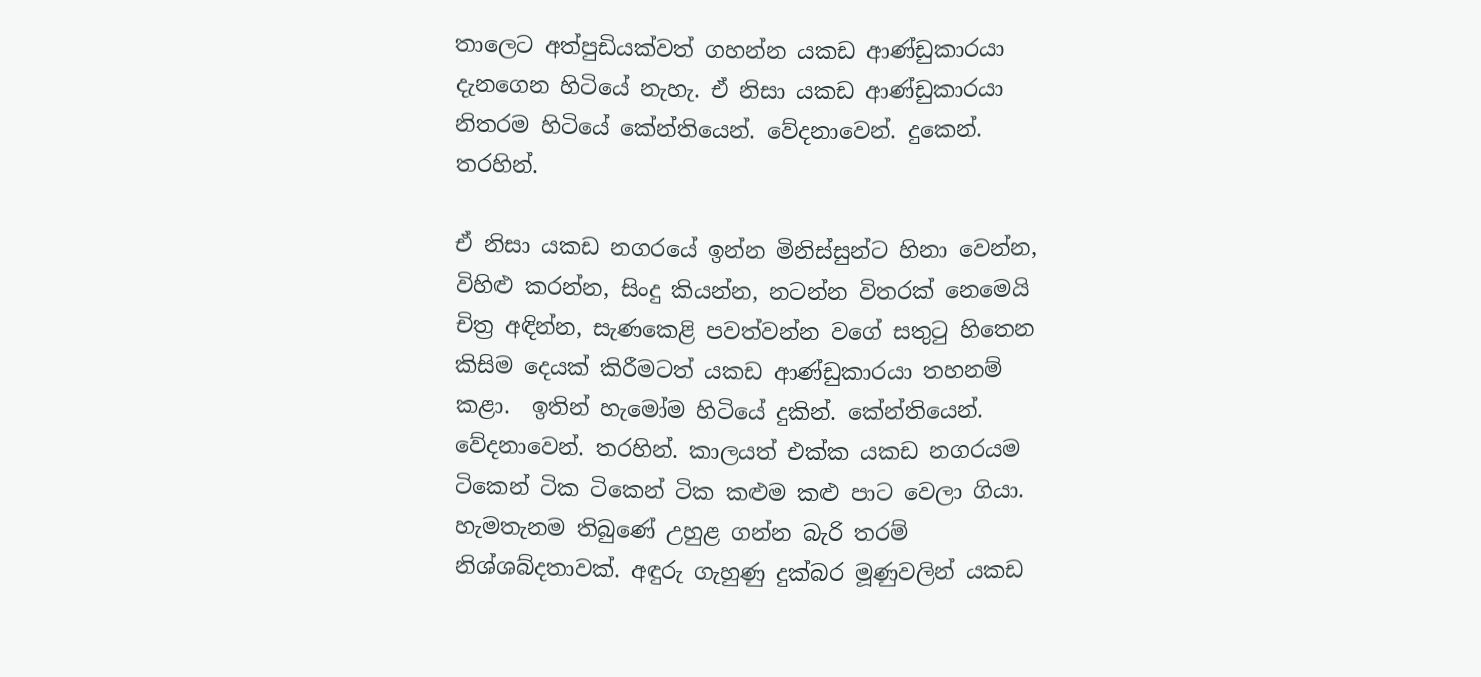තාලෙට අත්පුඩියක්වත් ගහන්න යකඩ ආණ්ඩුකාරයා දැනගෙන හිටියේ නැහැ. ඒ නිසා යකඩ ආණ්ඩුකාරයා නිතරම හිටියේ කේන්තියෙන්. වේදනාවෙන්. දුකෙන්. තරහින්.

ඒ නිසා යකඩ නගරයේ ඉන්න මිනිස්සුන්ට හිනා වෙන්න, විහිළු කරන්න, සිංදු කියන්න, නටන්න විතරක් නෙමෙයි චිත්‍ර අඳින්න, සැණකෙළි පවත්වන්න වගේ සතුටු හිතෙන කිසිම දෙයක් කිරීමටත් යකඩ ආණ්ඩුකාරයා තහනම් කළා.  ඉතින් හැමෝම හිටියේ දුකින්. කේන්තියෙන්. වේදනාවෙන්. තරහින්. කාලයත් එක්ක යකඩ නගරයම ටිකෙන් ටික ටිකෙන් ටික කළුම කළු පාට වෙලා ගියා. හැමතැනම තිබුණේ උහුළ ගන්න බැරි තරම් නිශ්ශබ්දතාවක්. අඳුරු ගැහුණු දුක්බර මූණුවලින් යකඩ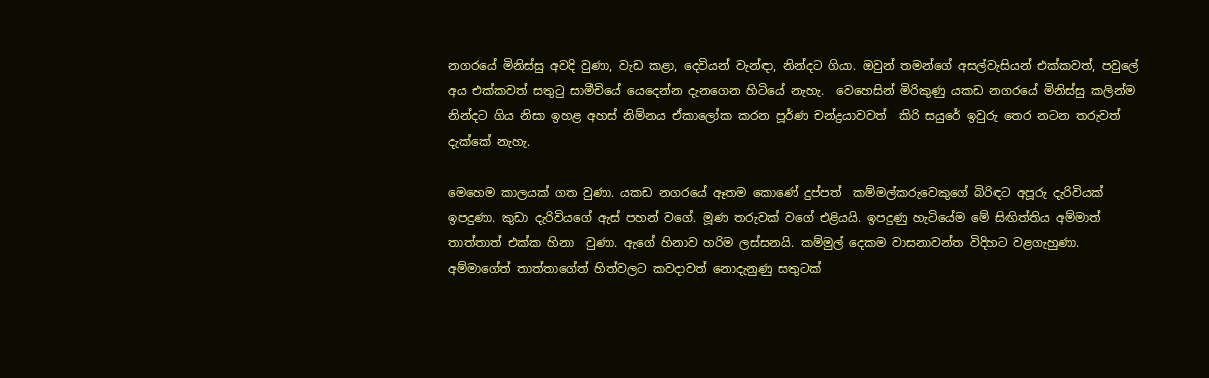නගරයේ මිනිස්සු අවදි වුණා, වැඩ කළා, දෙවියන් වැන්ඳා, නින්දට ගියා. ඔවුන් තමන්ගේ අසල්වැසියන් එක්කවත්, පවුලේ අය එක්කවත් සතුටු සාමීචියේ යෙදෙන්න දැනගෙන හිටියේ නැහැ.  වෙහෙසින් මිරිකුණු යකඩ නගරයේ මිනිස්සු කලින්ම නින්දට ගිය නිසා ඉහළ අහස් නිම්නය ඒකාලෝක කරන පූර්ණ චන්ද්‍රයාවවත්  කිරි සයුරේ ඉවුරු තෙර නටන තරුවත් දැක්කේ නැහැ.

මෙහෙම කාලයක් ගත වුණා. යකඩ නගරයේ ඈතම කොණේ දුප්පත්  කම්මල්කරුවෙකුගේ බිරිඳට අපූරු දැරිවියක් ඉපදුණා. කුඩා දැරිවියගේ ඇස් පහන් වගේ. මූණ තරුවක් වගේ එළියයි. ඉපදුණු හැටියේම මේ සිඟිත්තිය අම්මාත් තාත්තාත් එක්ක හිනා  වුණා. ඇගේ හිනාව හරිම ලස්සනයි. කම්මුල් දෙකම වාසනාවන්ත විදිහට වළගැහුණා. අම්මාගේත් තාත්තාගේත් හිත්වලට කවදාවත් නොදැනුණු සතුටක්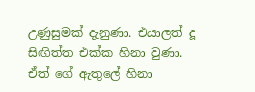උණුසුමක් දැනුණා. එයාලත් දූ සිඟිත්ත එක්ක හිනා වුණා. ඒත් ගේ ඇතුලේ හිනා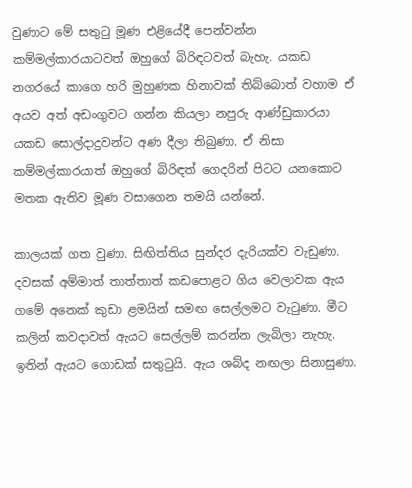වුණාට මේ සතුටු මූණ එළියේදී පෙන්වන්න කම්මල්කාරයාටවත් ඔහුගේ බිරිඳටවත් බැහැ. යකඩ නගරයේ කාගෙ හරි මුහුණක හිනාවක් තිබ්බොත් වහාම ඒ අයව අත් අඩංගුවට ගන්න කියලා නපුරු ආණ්ඩුකාරයා යකඩ සොල්දාදුවන්ට අණ දීලා තිබුණා. ඒ නිසා කම්මල්කාරයාත් ඔහුගේ බිරිඳත් ගෙදරින් පිටට යනකොට මතක ඇතිව මූණ වසාගෙන තමයි යන්නේ.

කාලයක් ගත වුණා. සිඟිත්තිය සුන්දර දැරියක්ව වැඩුණා. දවසක් අම්මාත් තාත්තාත් කඩපොළට ගිය වෙලාවක ඇය ගමේ අනෙක් කුඩා ළමයින් සමඟ සෙල්ලමට වැටුණා. මීට කලින් කවදාවත් ඇයට සෙල්ලම් කරන්න ලැබිලා නැහැ. ඉතින් ඇයට ගොඩක් සතුටුයි. ඇය ශබ්ද නඟලා සිනාසුණා.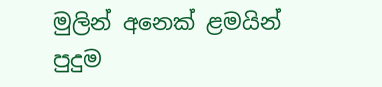මුලින් අනෙක් ළමයින් පුදුම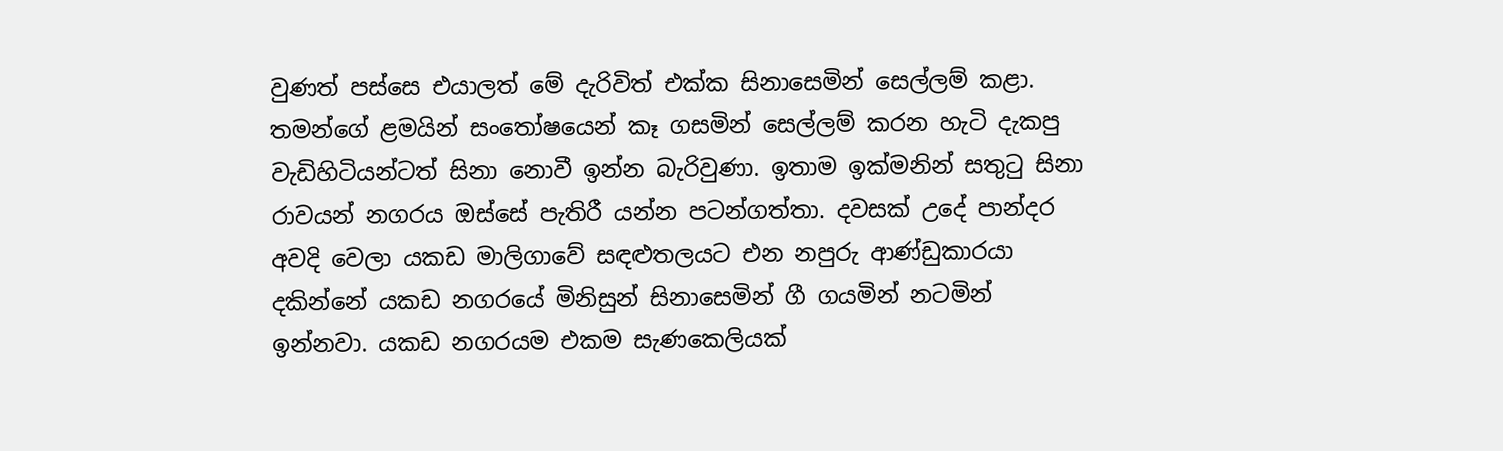වුණත් පස්සෙ එයාලත් මේ දැරිවිත් එක්ක සිනාසෙමින් සෙල්ලම් කළා. තමන්ගේ ළමයින් සංතෝෂයෙන් කෑ ගසමින් සෙල්ලම් කරන හැටි දැකපු වැඩිහිටියන්ටත් සිනා නොවී ඉන්න බැරිවුණා. ඉතාම ඉක්මනින් සතුටු සිනා රාවයන් නගරය ඔස්සේ පැතිරී යන්න පටන්ගත්තා. දවසක් උදේ පාන්දර අවදි වෙලා යකඩ මාලිගාවේ සඳළුතලයට එන නපුරු ආණ්ඩුකාරයා දකින්නේ යකඩ නගරයේ මිනිසුන් සිනාසෙමින් ගී ගයමින් නටමින් ඉන්නවා. යකඩ නගරයම එකම සැණකෙලියක්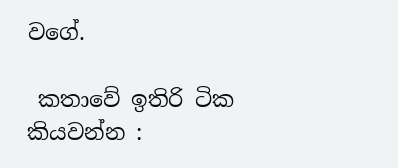වගේ.

 කතාවේ ඉතිරි ටික කියවන්න :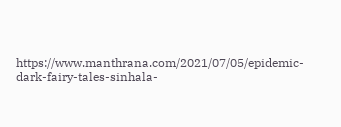https://www.manthrana.com/2021/07/05/epidemic-dark-fairy-tales-sinhala-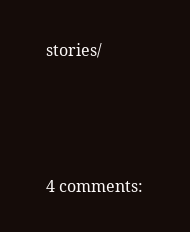stories/




4 comments: